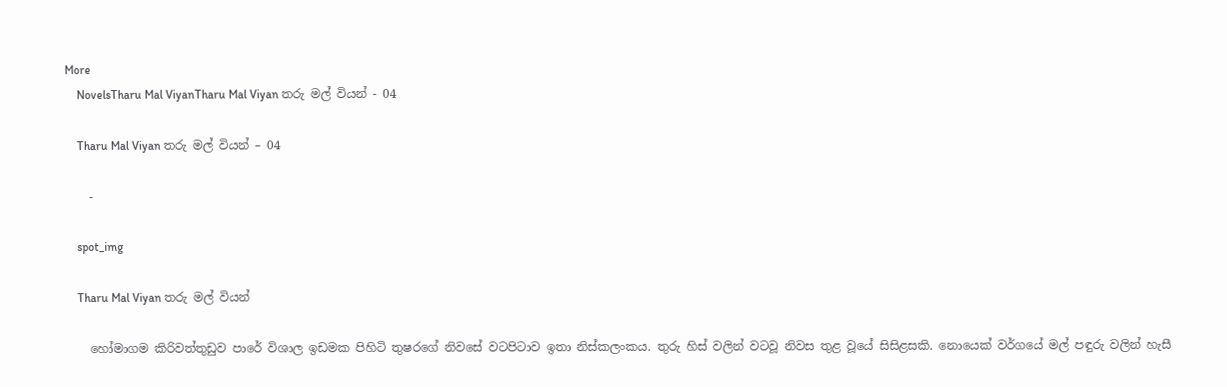More
    NovelsTharu Mal ViyanTharu Mal Viyan තරු මල් වියන් - 04

    Tharu Mal Viyan තරු මල් වියන් – 04

    -

    spot_img

    Tharu Mal Viyan තරු මල් වියන්

    හෝමාගම කිරිවත්තුඩුව පාරේ විශාල ඉඩමක පිහිටි තුෂරගේ නිවසේ වටපිටාව ඉතා නිස්කලංකය. තුරු හිස් වලින් වටවූ නිවස තුළ වූයේ සිසිළසකි. නොයෙක් වර්ගයේ මල් පඳුරු වලින් හැසී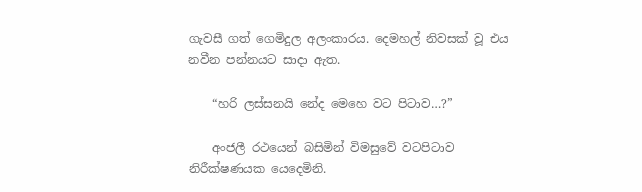ගැවසී ගත් ගෙමිදුල අලංකාරය. දෙමහල් නිවසක් වූ එය නවීන පන්නයට සාදා ඇත.

    “හරි ලස්සනයි නේද මෙහෙ වට පිටාව…?”

    අංජලී රථයෙන් බසිමින් විමසුවේ වටපිටාව නිරීක්ෂණයක යෙදෙමිනි.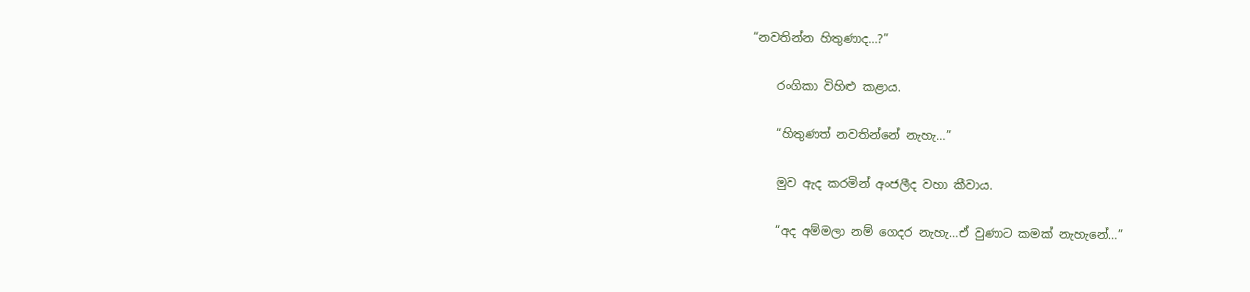“නවතින්න හිතුණාද…?”

    රංගිකා විහිළු කළාය.

    “හිතුණත් නවතින්නේ නැහැ…”

    මුව ඇද කරමින් අංජලීද වහා කීවාය.

    “අද අම්මලා නම් ගෙදර නැහැ…ඒ වුණාට කමක් නැහැනේ…”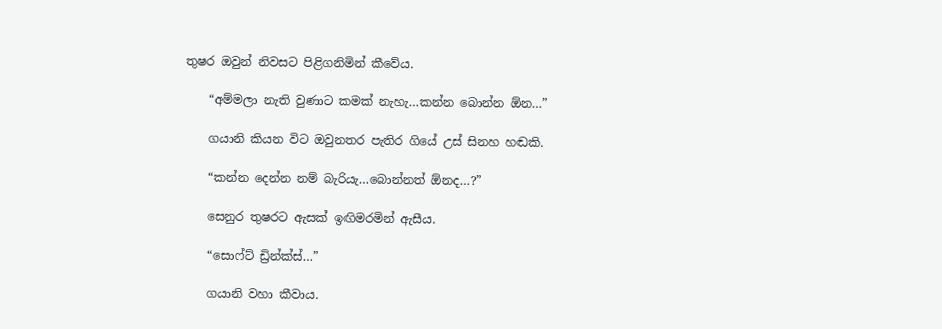තුෂර ඔවුන් නිවසට පිළිගනිමින් කීවේය.

    “අම්මලා නැති වුණාට කමක් නැහැ…කන්න බොන්න ඕන…”

    ගයානි කියන විට ඔවුනතර පැතිර ගියේ උස් සිනහ හඬකි.

    “කන්න දෙන්න නම් බැරියැ…බොන්නත් ඕනද…?”

    සෙනුර තුෂරට ඇසක් ඉඟිමරමින් ඇසීය.

    “සොෆ්ට් ඩ්‍රින්ක්ස්…”

    ගයානි වහා කීවාය.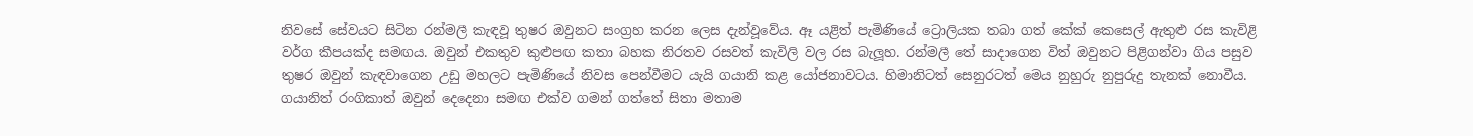නිවසේ සේවයට සිටින රන්මලී කැඳවූ තුෂර ඔවුනට සංග්‍රහ කරන ලෙස දැන්වූවේය. ඈ යළිත් පැමිණියේ ට්‍රොලියක තබා ගත් කේක් කෙසෙල් ඇතුළු රස කැවිළි වර්ග කීපයක්ද සමඟය. ඔවුන් එකතුව කුළුපඟ කතා බහක නිරතව රසවත් කැවිලි වල රස බැලූහ. රන්මලී තේ සාදාගෙන විත් ඔවුනට පිළිගන්වා ගිය පසුව තුෂර ඔවුන් කැඳවාගෙන උඩු මහලට පැමිණියේ නිවස පෙන්වීමට යැයි ගයානි කළ යෝජනාවටය. හිමානිටත් සෙනුරටත් මෙය නුහුරු නුපුරුදු තැනක් නොවීය. ගයානිත් රංගිකාත් ඔවුන් දෙදෙනා සමඟ එක්ව ගමන් ගත්තේ සිතා මතාම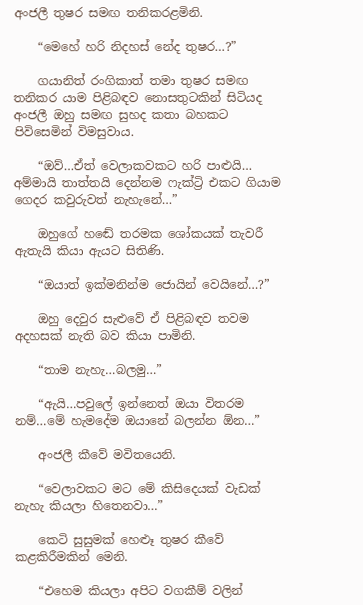අංජලී තුෂර සමඟ තනිකරළමිනි.

    “මෙහේ හරි නිදහස් නේද තුෂර…?”

    ගයානිත් රංගිකාත් තමා තුෂර සමඟ තනිකර යාම පිළිබඳව නොසතුටකින් සිටියද අංජලී ඔහු සමඟ සුහද කතා බහකට පිවිසෙමින් විමසුවාය.

    “ඔව්…ඒත් වෙලාකවකට හරි පාළුයි… අම්මායි තාත්තයි දෙන්නම ෆැක්ට්‍රි එකට ගියාම ගෙදර කවුරුවත් නැහැනේ…”

    ඔහුගේ හඬේ තරමක ශෝකයක් තැවරී ඇතැයි කියා ඇයට සිතිණි.

    “ඔයාත් ඉක්මනින්ම ජොයින් වෙයිනේ…?”

    ඔහු දෙවුර සැළුවේ ඒ පිළිබඳව තවම අදහසක් නැති බව කියා පාමිනි.

    “තාම නැහැ…බලමු…”

    “ඇයි…පවුලේ ඉන්නෙත් ඔයා විතරම නම්…මේ හැමදේම ඔයානේ බලන්න ඕන…”

    අංජලී කීවේ මවිතයෙනි.

    “වෙලාවකට මට මේ කිසිදෙයක් වැඩක් නැහැ කියලා හිතෙනවා…”

    කෙටි සුසුමක් හෙළූ තුෂර කීවේ කළකිරීමකින් මෙනි.

    “එහෙම කියලා අපිට වගකීම් වලින්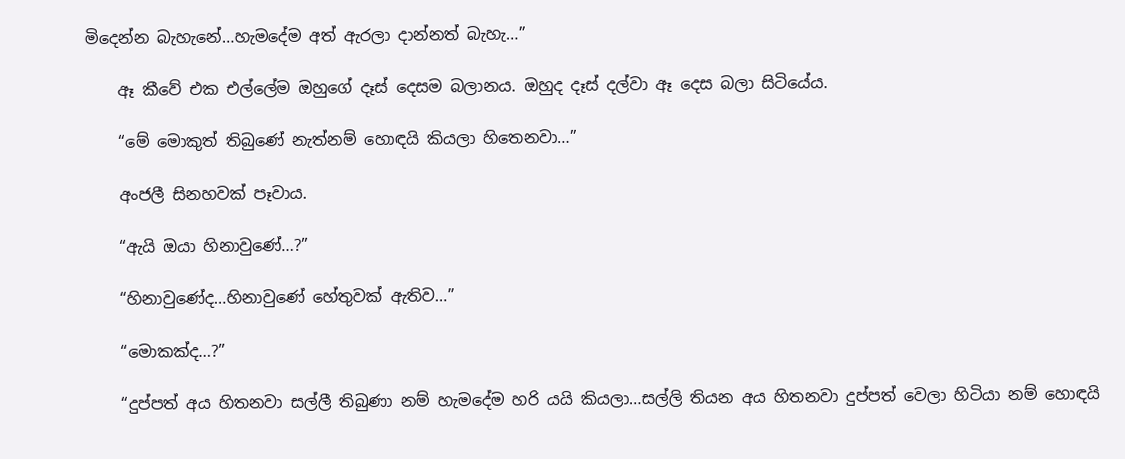මිදෙන්න බැහැනේ…හැමදේම අත් ඇරලා දාන්නත් බැහැ…”

    ඈ කීවේ එක එල්ලේම ඔහුගේ දෑස් දෙසම බලානය. ඔහුද දෑස් දල්වා ඈ දෙස බලා සිටියේය.

    “මේ මොකුත් තිබුණේ නැත්නම් හොඳයි කියලා හිතෙනවා…”

    අංජලී සිනහවක් පෑවාය.

    “ඇයි ඔයා හිනාවුණේ…?”

    “හිනාවුණේද…හිනාවුණේ හේතුවක් ඇතිව…”

    “මොකක්ද…?”

    “දුප්පත් අය හිතනවා සල්ලී තිබුණා නම් හැමදේම හරි යයි කියලා…සල්ලි තියන අය හිතනවා දුප්පත් වෙලා හිටියා නම් හොඳයි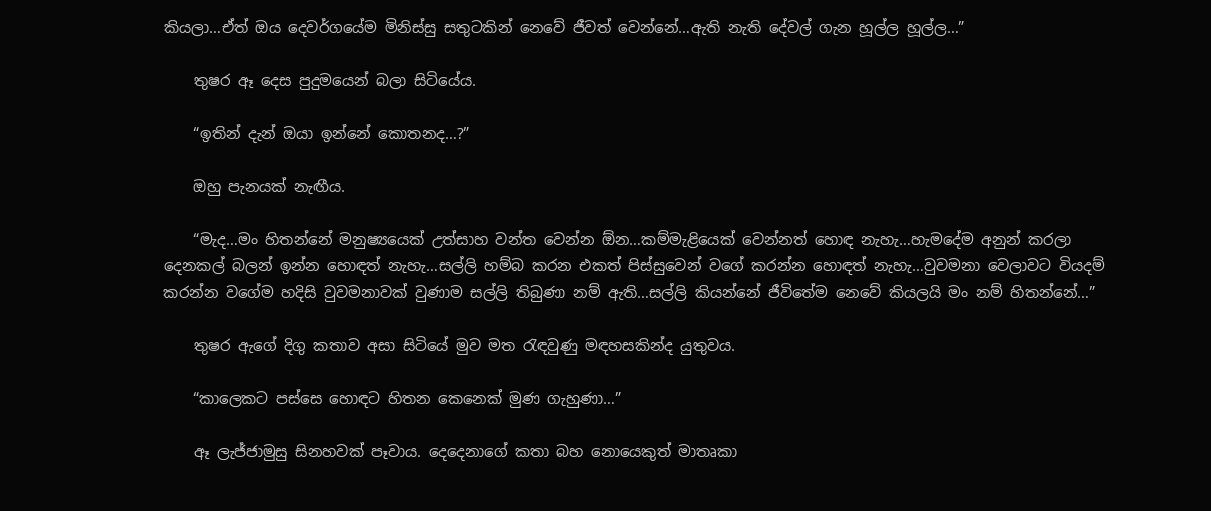කියලා…ඒත් ඔය දෙවර්ගයේම මිනිස්සු සතුටකින් නෙවේ ජීවත් වෙන්නේ…ඇති නැති දේවල් ගැන හූල්ල හූල්ල…”

    තුෂර ඈ දෙස පුදුමයෙන් බලා සිටියේය.

    “ඉතින් දැන් ඔයා ඉන්නේ කොතනද…?”

    ඔහු පැනයක් නැඟීය.

    “මැද…මං හිතන්නේ මනුෂ්‍යයෙක් උත්සාහ වන්ත වෙන්න ඕන…කම්මැළියෙක් වෙන්නත් හොඳ නැහැ…හැමදේම අනුන් කරලා දෙනකල් බලන් ඉන්න හොඳත් නැහැ…සල්ලි හම්බ කරන එකත් පිස්සුවෙන් වගේ කරන්න හොඳත් නැහැ…වුවමනා වෙලාවට වියදම් කරන්න වගේම හදිසි වුවමනාවක් වුණාම සල්ලි තිබුණා නම් ඇති…සල්ලි කියන්නේ ජීවිතේම නෙවේ කියලයි මං නම් හිතන්නේ…”

    තුෂර ඇගේ දිගු කතාව අසා සිටියේ මුව මත රැඳවුණු මඳහසකින්ද යුතුවය.

    “කාලෙකට පස්සෙ හොඳට හිතන කෙනෙක් මුණ ගැහුණා…”

    ඈ ලැජ්ජාමුසු සිනහවක් පෑවාය. දෙදෙනාගේ කතා බහ නොයෙකුත් මාතෘකා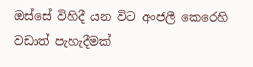ඔස්සේ විහිදී යන විට අංජලී කෙරෙහි වඩාත් පැහැදීමක්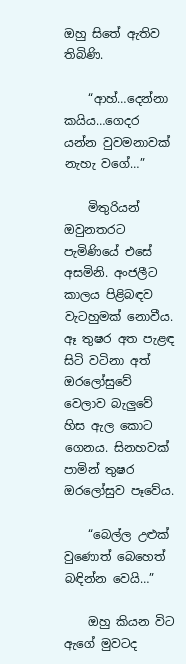ඔහු සිතේ ඇතිව තිබිණි.

    “ආහ්…දෙන්නා කයිය…ගෙදර යන්න වුවමනාවක් නැහැ වගේ…”

    මිතුරියන් ඔවුනතරට පැමිණියේ එසේ අසමිනි. අංජලීට කාලය පිළිබඳව වැටහුමක් නොවීය. ඈ තුෂර අත පැළඳ සිටි වටිනා අත් ඔරලෝසුවේ වෙලාව බැලුවේ හිස ඇල කොට ගෙනය. සිනහවක් පාමින් තුෂර ඔරලෝසුව පෑවේය.

    “බෙල්ල උළුක් වුණොත් බෙහෙත් බඳින්න වෙයි…”

    ඔහු කියන විට ඇගේ මුවටද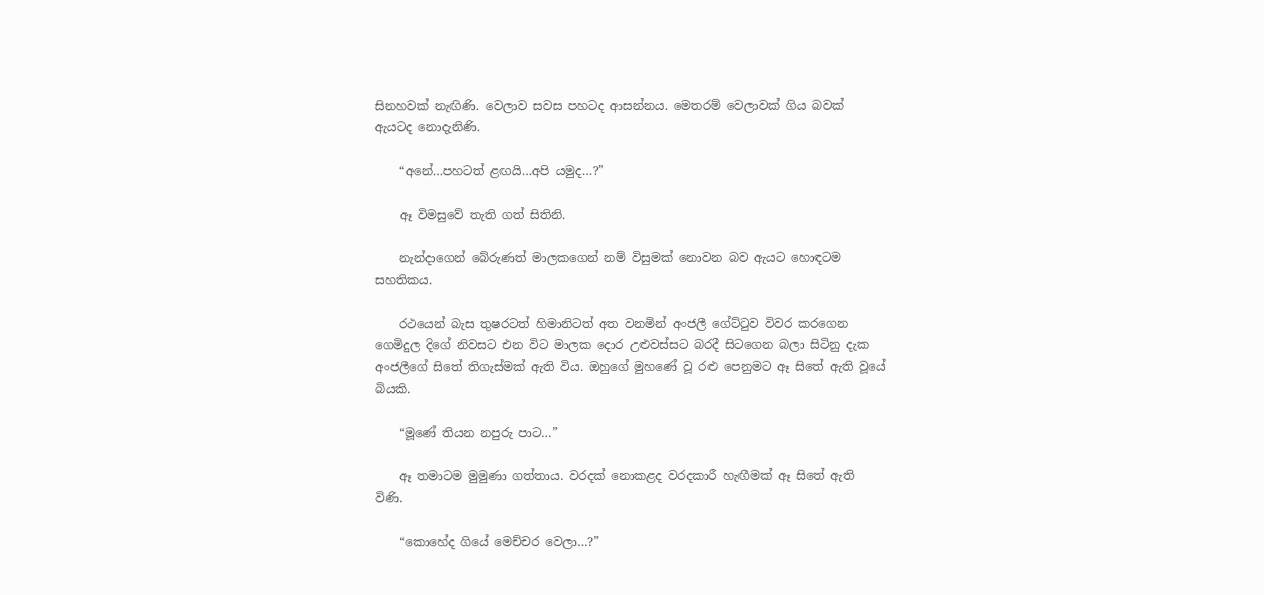සිනහවක් නැඟිණි. වෙලාව සවස පහටද ආසන්නය. මෙතරම් වෙලාවක් ගිය බවක් ඇයටද නොදැනිණි.

    “අනේ…පහටත් ළඟයි…අපි යමුද…?”

    ඈ විමසුවේ තැති ගත් සිතිනි.

    නැන්දාගෙන් බේරුණත් මාලකගෙන් නම් විසුමක් නොවන බව ඇයට හොඳටම සහතිකය.

    රථයෙන් බැස තුෂරටත් හිමානිටත් අත වනමින් අංජලී ගේට්ටුව විවර කරගෙන ගෙමිදුල දිගේ නිවසට එන විට මාලක දොර උළුවස්සට බරදී සිටගෙන බලා සිටිනු දැක අංජලීගේ සිතේ තිගැස්මක් ඇති විය. ඔහුගේ මුහණේ වූ රළු පෙනුමට ඈ සිතේ ඇති වූයේ බියකි.

    “මූණේ තියන නපුරු පාට…”

    ඈ තමාටම මුමුණා ගත්තාය. වරදක් නොකළද වරදකාරී හැඟීමක් ඈ සිතේ ඇති විණි.

    “කොහේද ගියේ මෙච්චර වෙලා…?”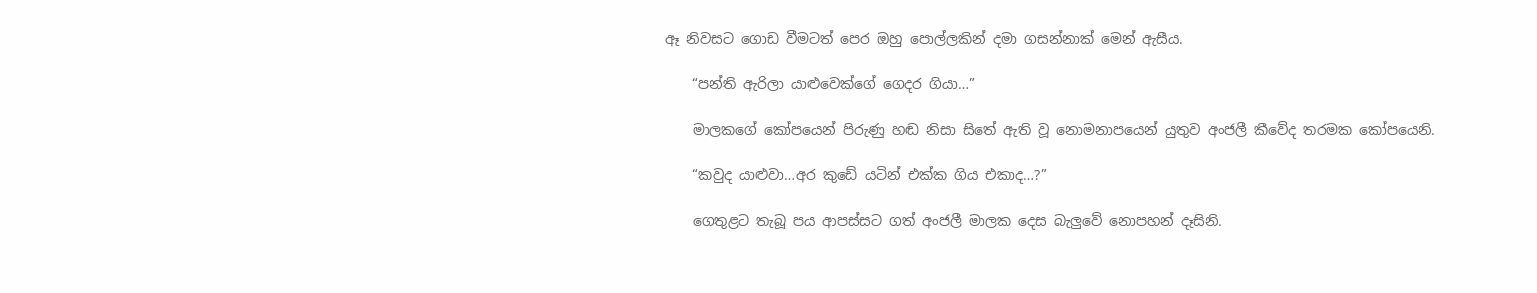ඈ නිවසට ගොඩ වීමටත් පෙර ඔහු පොල්ලකින් දමා ගසන්නාක් මෙන් ඇසීය.

    “පන්ති ඇරිලා යාළුවෙක්ගේ ගෙදර ගියා…”

    මාලකගේ කෝපයෙන් පිරුණු හඬ නිසා සිතේ ඇති වූ නොමනාපයෙන් යුතුව අංජලී කීවේද තරමක කෝපයෙනි.

    “කවුද යාළුවා…අර කුඩේ යටින් එක්ක ගිය එකාද…?”

    ගෙතුළට තැබූ පය ආපස්සට ගත් අංජලී මාලක දෙස බැලුවේ නොපහන් දෑසිනි.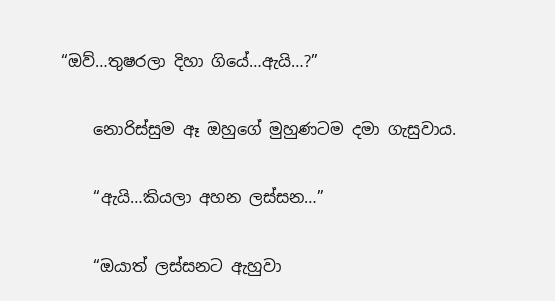“ඔව්…තුෂරලා දිහා ගියේ…ඇයි…?”

    නොරිස්සුම ඈ ඔහුගේ මුහුණටම දමා ගැසුවාය.

    “ඇයි…කියලා අහන ලස්සන…”

    “ඔයාත් ලස්සනට ඇහුවා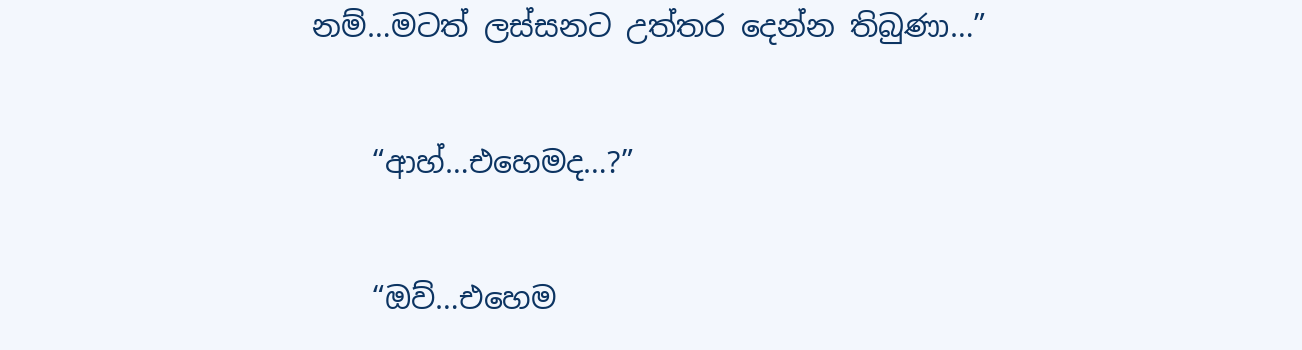නම්…මටත් ලස්සනට උත්තර දෙන්න තිබුණා…”

    “ආහ්…එහෙමද…?”

    “ඔව්…එහෙම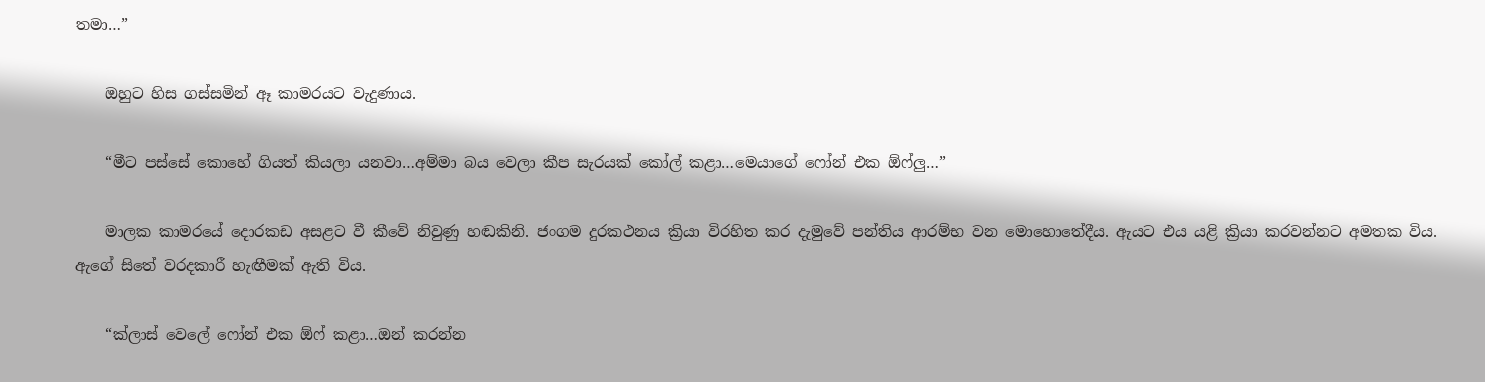තමා…”

    ඔහුට හිස ගස්සමින් ඈ කාමරයට වැදුණාය.

    “මීට පස්සේ කොහේ ගියත් කියලා යනවා…අම්මා බය වෙලා කීප සැරයක් කෝල් කළා…මෙයාගේ ෆෝන් එක ඕෆ්ලු…”

    මාලක කාමරයේ දොරකඩ අසළට වී කීවේ නිවුණු හඬකිනි. ජංගම දුරකථනය ක්‍රියා විරහිත කර දැමුවේ පන්තිය ආරම්භ වන මොහොතේදීය. ඇයට එය යළි ක්‍රියා කරවන්නට අමතක විය. ඇගේ සිතේ වරදකාරී හැඟීමක් ඇති විය.

    “ක්ලාස් වෙලේ ෆෝන් එක ඕෆ් කළා…ඔන් කරන්න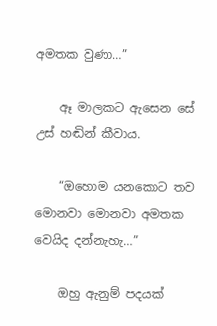අමතක වුණා…”

    ඈ මාලකට ඇසෙන සේ උස් හඬින් කීවාය.

    “ඔහොම යනකොට තව මොනවා මොනවා අමතක වෙයිද දන්නැහැ…”

    ඔහු ඇනුම් පදයක්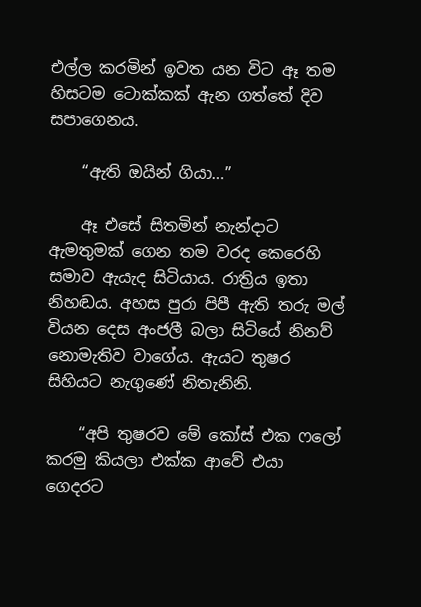එල්ල කරමින් ඉවත යන විට ඈ තම හිසටම ටොක්කක් ඇන ගත්තේ දිව සපාගෙනය.

    “ඇති ඔයින් ගියා…”

    ඈ එසේ සිතමින් නැන්දාට ඇමතුමක් ගෙන තම වරද කෙරෙහි සමාව ඇයැද සිටියාය. රාත්‍රිය ඉතා නිහඬය. අහස පුරා පිපී ඇති තරු මල් වියන දෙස අංජලී බලා සිටියේ නිනව් නොමැතිව වාගේය. ඇයට තුෂර සිහියට නැගුණේ නිතැනිනි.

    “අපි තුෂරව මේ කෝස් එක ෆලෝ කරමු කියලා එක්ක ආවේ එයා ගෙදරට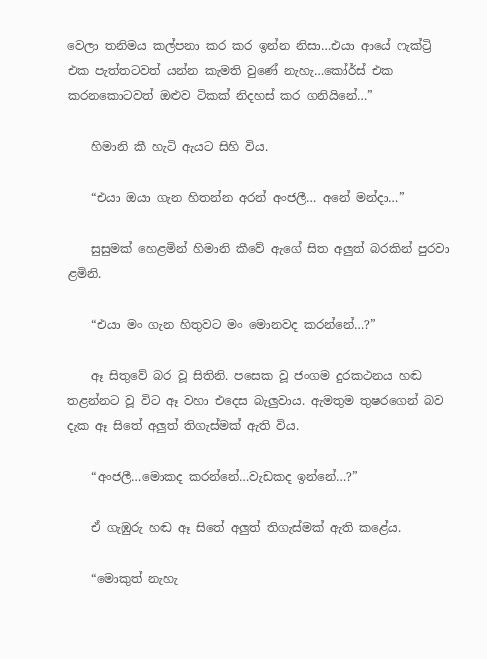වෙලා තනිමය කල්පනා කර කර ඉන්න නිසා…එයා ආයේ ෆැක්ට්‍රි එක පැත්තටවත් යන්න කැමති වුණේ නැහැ…කෝර්ස් එක කරනකොටවත් ඔළුව ටිකක් නිදහස් කර ගනියිනේ…”

    හිමානි කී හැටි ඇයට සිහි විය.

    “එයා ඔයා ගැන හිතන්න අරන් අංජලී… අනේ මන්දා…”

    සුසුමක් හෙළමින් හිමානි කීවේ ඇගේ සිත අලුත් බරකින් පුරවා ළමිනි.

    “එයා මං ගැන හිතුවට මං මොනවද කරන්නේ…?”

    ඈ සිතුවේ බර වූ සිතිනි. පසෙක වූ ජංගම දුරකථනය හඬ තළන්නට වූ විට ඈ වහා එදෙස බැලුවාය. ඇමතුම තුෂරගෙන් බව දැක ඈ සිතේ අලුත් තිගැස්මක් ඇති විය.

    “අංජලී…මොකද කරන්නේ…වැඩකද ඉන්නේ…?”

    ඒ ගැඹුරු හඬ ඈ සිතේ අලුත් තිගැස්මක් ඇති කළේය.

    “මොකුත් නැහැ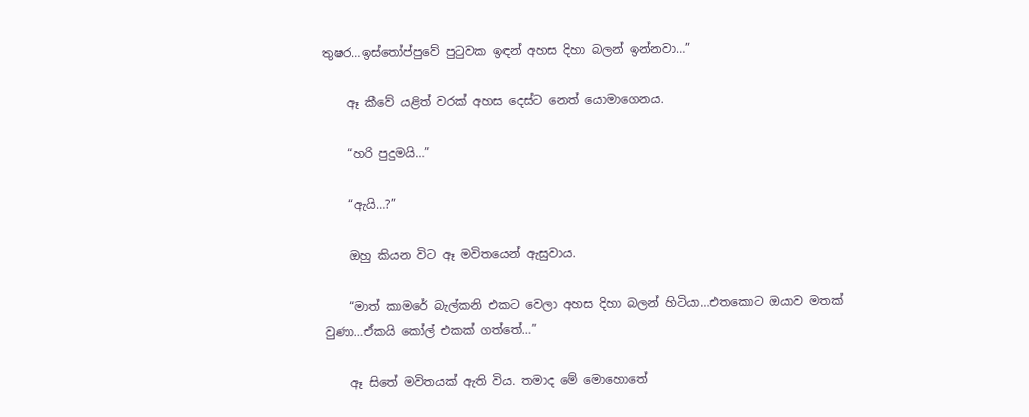තුෂර…ඉස්තෝප්පුවේ පුටුවක ඉඳන් අහස දිහා බලන් ඉන්නවා…”

    ඈ කීවේ යළිත් වරක් අහස දෙස්ට නෙත් යොමාගෙනය.

    “හරි පුදුමයි…”

    “ඇයි…?”

    ඔහු කියන විට ඈ මවිතයෙන් ඇසුවාය.

    “මාත් කාමරේ බැල්කනි එකට වෙලා අහස දිහා බලන් හිටියා…එතකොට ඔයාව මතක් වුණා…ඒකයි කෝල් එකක් ගත්තේ…”

    ඈ සිතේ මවිතයක් ඇති විය. තමාද මේ මොහොතේ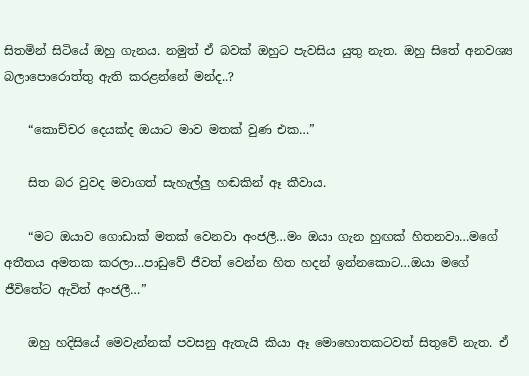සිතමින් සිටියේ ඔහු ගැනය. නමුත් ඒ බවක් ඔහුට පැවසිය යුතු නැත. ඔහු සිතේ අනවශ්‍ය බලාපොරොත්තු ඇති කරළන්නේ මන්ද..?

    “කොච්චර දෙයක්ද ඔයාට මාව මතක් වුණ එක…”

    සිත බර වුවද මවාගත් සැහැල්ලු හඬකින් ඈ කීවාය.

    “මට ඔයාව ගොඩාක් මතක් වෙනවා අංජලී…මං ඔයා ගැන හුඟක් හිතනවා…මගේ අතීතය අමතක කරලා…පාඩුවේ ජීවත් වෙන්න හිත හදන් ඉන්නකොට…ඔයා මගේ ජීවිතේට ඇවිත් අංජලී…”

    ඔහු හදිසියේ මෙවැන්නක් පවසනු ඇතැයි කියා ඈ මොහොතකටවත් සිතුවේ නැත. ඒ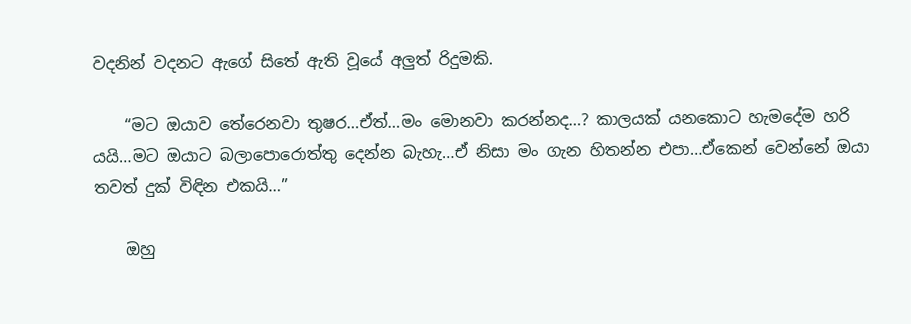වදනින් වදනට ඇගේ සිතේ ඇති වූයේ අලුත් රිදුමකි.

    “මට ඔයාව තේරෙනවා තුෂර…ඒත්…මං මොනවා කරන්නද…? කාලයක් යනකොට හැමදේම හරි යයි…මට ඔයාට බලාපොරොත්තු දෙන්න බැහැ…ඒ නිසා මං ගැන හිතන්න එපා…ඒකෙන් වෙන්නේ ඔයා තවත් දුක් විඳින එකයි…”

    ඔහු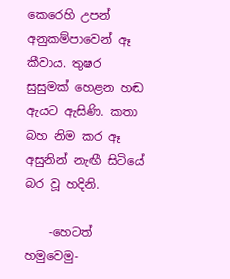කෙරෙහි උපන් අනුකම්පාවෙන් ඈ කීවාය. තුෂර සුසුමක් හෙළන හඬ ඇයට ඇසිණි. කතා බහ නිම කර ඈ අසුනින් නැඟී සිටියේ බර වූ හදිනි.

    -හෙටත් හමුවෙමු-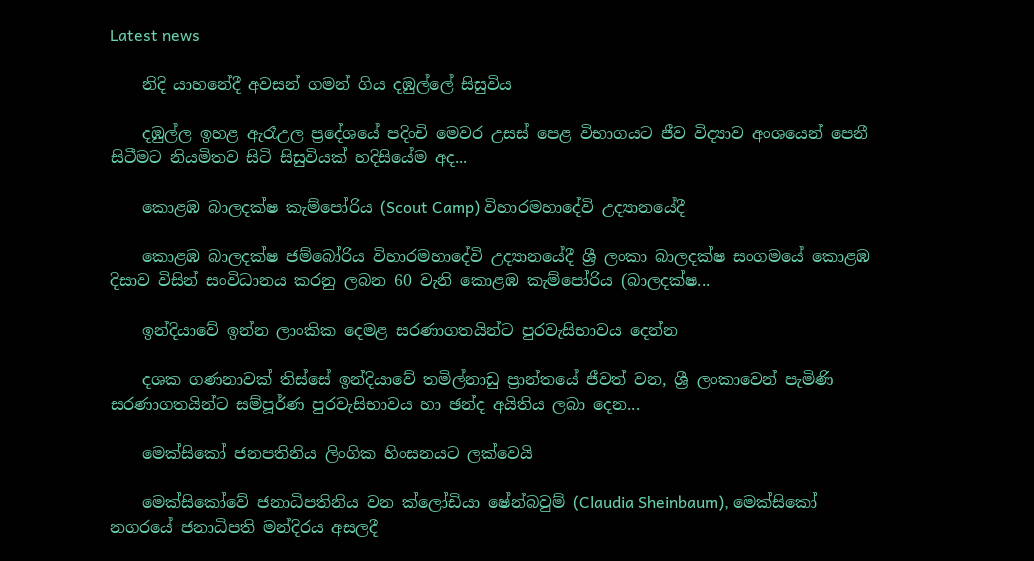Latest news

    නිදි යාහනේදී අවසන් ගමන් ගිය දඹුල්ලේ සිසුවිය

    දඹුල්ල ඉහළ ඇරෑඋල ප්‍රදේශයේ පදිංචි මෙවර උසස් පෙළ විභාගයට ජීව විද්‍යාව අංශයෙන් පෙනී සිටීමට නියමිතව සිටි සිසුවියක් හදිසියේම අද...

    කොළඹ බාලදක්ෂ කැම්පෝරිය (Scout Camp) විහාරමහාදේවි උද්‍යානයේදී

    කොළඹ බාලදක්ෂ ජම්බෝරිය විහාරමහාදේවි උද්‍යානයේදී ශ්‍රී ලංකා බාලදක්ෂ සංගමයේ කොළඹ දිසාව විසින් සංවිධානය කරනු ලබන 60 වැනි කොළඹ කැම්පෝරිය (බාලදක්ෂ...

    ඉන්දියාවේ ඉන්න ලාංකික දෙමළ සරණාගතයින්ට පුරවැසිභාවය දෙන්න

    දශක ගණනාවක් තිස්සේ ඉන්දියාවේ තමිල්නාඩු ප්‍රාන්තයේ ජීවත් වන, ශ්‍රී ලංකාවෙන් පැමිණි සරණාගතයින්ට සම්පූර්ණ පුරවැසිභාවය හා ඡන්ද අයිතිය ලබා දෙන...

    මෙක්සිකෝ ජනපතිනිය ලිංගික හිංසනයට ලක්වෙයි

    මෙක්සිකෝවේ ජනාධිපතිනිය වන ක්ලෝඩියා ෂේන්බවුම් (Claudia Sheinbaum), මෙක්සිකෝ නගරයේ ජනාධිපති මන්දිරය අසලදී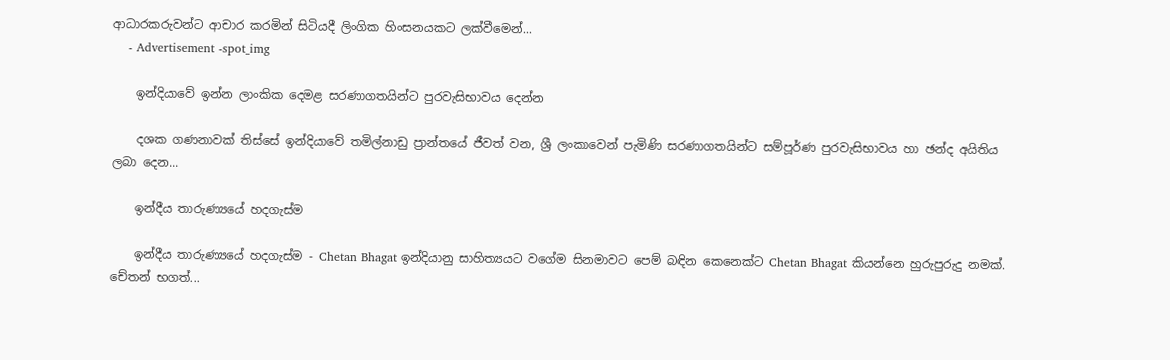ආධාරකරුවන්ට ආචාර කරමින් සිටියදී ලිංගික හිංසනයකට ලක්වීමෙන්...
    - Advertisement -spot_img

    ඉන්දියාවේ ඉන්න ලාංකික දෙමළ සරණාගතයින්ට පුරවැසිභාවය දෙන්න

    දශක ගණනාවක් තිස්සේ ඉන්දියාවේ තමිල්නාඩු ප්‍රාන්තයේ ජීවත් වන, ශ්‍රී ලංකාවෙන් පැමිණි සරණාගතයින්ට සම්පූර්ණ පුරවැසිභාවය හා ඡන්ද අයිතිය ලබා දෙන...

    ඉන්දීය තාරුණ්‍යයේ හදගැස්ම

    ඉන්දීය තාරුණ්‍යයේ හදගැස්ම - Chetan Bhagat ඉන්දියානු සාහිත්‍යයට වගේම සිනමාවට පෙම් බඳින කෙනෙක්ට Chetan Bhagat කියන්නෙ හුරුපුරුදු නමක්. චේතන් භගත්...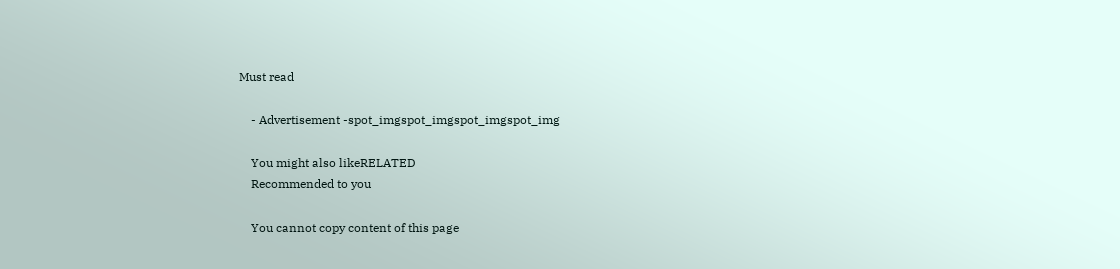Must read

    - Advertisement -spot_imgspot_imgspot_imgspot_img

    You might also likeRELATED
    Recommended to you

    You cannot copy content of this page